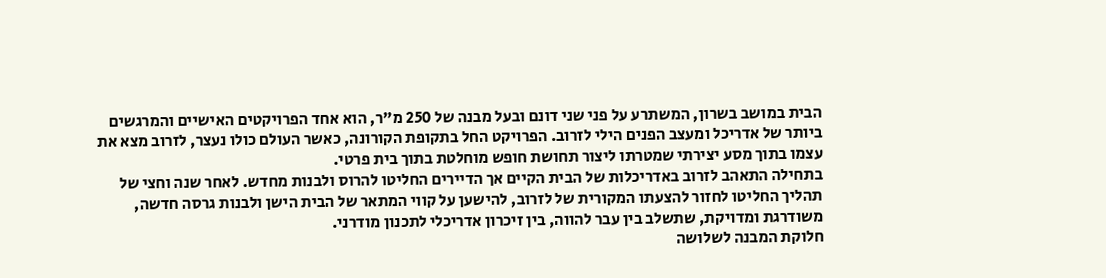הבית במושב בשרון, המשתרע על פני שני דונם ובעל מבנה של 250 מ"ר, הוא אחד הפרויקטים האישיים והמרגשים ביותר של אדריכל ומעצב הפנים הילי לזרוב. הפרויקט החל בתקופת הקורונה, כאשר העולם כולו נעצר, לזרוב מצא את עצמו בתוך מסע יצירתי שמטרתו ליצור תחושת חופש מוחלטת בתוך בית פרטי.
בתחילה התאהב לזרוב באדריכלות של הבית הקיים אך הדיירים החליטו להרוס ולבנות מחדש. לאחר שנה וחצי של תהליך החליטו לחזור להצעתו המקורית של לזרוב, להישען על קווי המתאר של הבית הישן ולבנות גרסה חדשה, משודרגת ומדויקת, שתשלב בין עבר להווה, בין זיכרון אדריכלי לתכנון מודרני.
חלוקת המבנה לשלושה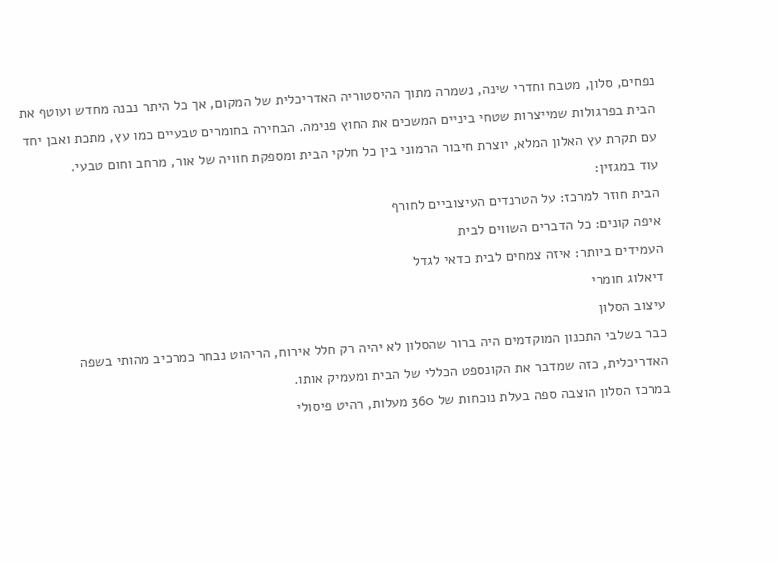נפחים, סלון, מטבח וחדרי שינה, נשמרה מתוך ההיסטוריה האדריכלית של המקום, אך כל היתר נבנה מחדש ועוטף את הבית בפרגולות שמייצרות שטחי ביניים המשכים את החוץ פנימה. הבחירה בחומרים טבעיים כמו עץ, מתכת ואבן יחד עם תקרת עץ האלון המלא, יוצרת חיבור הרמוני בין כל חלקי הבית ומספקת חוויה של אור, מרחב וחום טבעי.
עוד במגזין:
הבית חוזר למרכז: על הטרנדים העיצוביים לחורף
איפה קונים: כל הדברים השווים לבית
העמידים ביותר: איזה צמחים לבית כדאי לגדל
דיאלוג חומרי
עיצוב הסלון
כבר בשלבי התכנון המוקדמים היה ברור שהסלון לא יהיה רק חלל אירוח, הריהוט נבחר כמרכיב מהותי בשפה האדריכלית, כזה שמדבר את הקונספט הכללי של הבית ומעמיק אותו.
במרכז הסלון הוצבה ספה בעלת נוכחות של 360 מעלות, רהיט פיסולי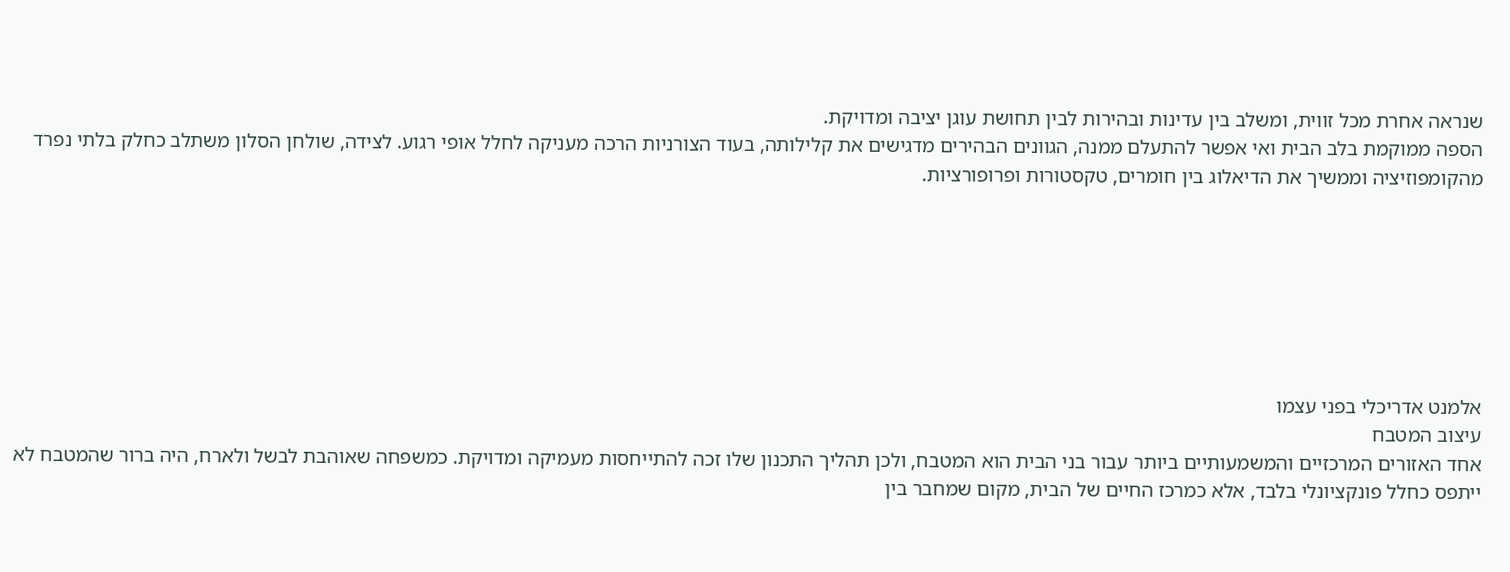שנראה אחרת מכל זווית, ומשלב בין עדינות ובהירות לבין תחושת עוגן יציבה ומדויקת.
הספה ממוקמת בלב הבית ואי אפשר להתעלם ממנה, הגוונים הבהירים מדגישים את קלילותה, בעוד הצורניות הרכה מעניקה לחלל אופי רגוע. לצידה, שולחן הסלון משתלב כחלק בלתי נפרד מהקומפוזיציה וממשיך את הדיאלוג בין חומרים, טקסטורות ופרופורציות.







אלמנט אדריכלי בפני עצמו
עיצוב המטבח
אחד האזורים המרכזיים והמשמעותיים ביותר עבור בני הבית הוא המטבח, ולכן תהליך התכנון שלו זכה להתייחסות מעמיקה ומדויקת. כמשפחה שאוהבת לבשל ולארח, היה ברור שהמטבח לא ייתפס כחלל פונקציונלי בלבד, אלא כמרכז החיים של הבית, מקום שמחבר בין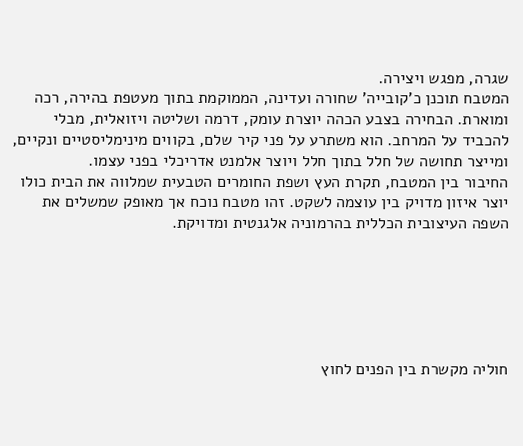שגרה, מפגש ויצירה.
המטבח תוכנן כ'קובייה' שחורה ועדינה, הממוקמת בתוך מעטפת בהירה, רכה ומוארת. הבחירה בצבע הכהה יוצרת עומק, דרמה ושליטה ויזואלית, מבלי להכביד על המרחב. הוא משתרע על פני קיר שלם, בקווים מינימליסטיים ונקיים, ומייצר תחושה של חלל בתוך חלל ויוצר אלמנט אדריכלי בפני עצמו.
החיבור בין המטבח, תקרת העץ ושפת החומרים הטבעית שמלווה את הבית כולו יוצר איזון מדויק בין עוצמה לשקט. זהו מטבח נוכח אך מאופק שמשלים את השפה העיצובית הכללית בהרמוניה אלגנטית ומדויקת.






חוליה מקשרת בין הפנים לחוץ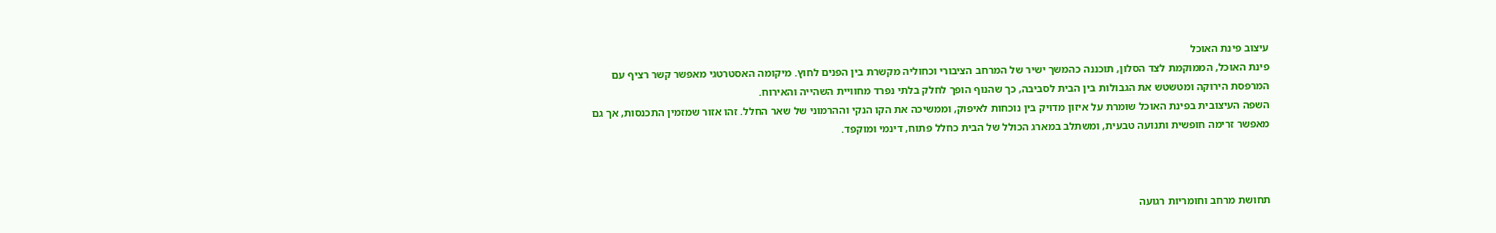עיצוב פינת האוכל
פינת האוכל, הממוקמת לצד הסלון, תוכננה כהמשך ישיר של המרחב הציבורי וכחוליה מקשרת בין הפנים לחוץ. מיקומה האסטרטגי מאפשר קשר רציף עם המרפסת הירוקה ומטשטש את הגבולות בין הבית לסביבה, כך שהנוף הופך לחלק בלתי נפרד מחוויית השהייה והאירוח.
השפה העיצובית בפינת האוכל שומרת על איזון מדויק בין נוכחות לאיפוק, וממשיכה את הקו הנקי וההרמוני של שאר החלל. זהו אזור שמזמין התכנסות, אך גם מאפשר זרימה חופשית ותנועה טבעית, ומשתלב במארג הכולל של הבית כחלל פתוח, דינמי ומוקפד.



תחושת מרחב וחומריות רגועה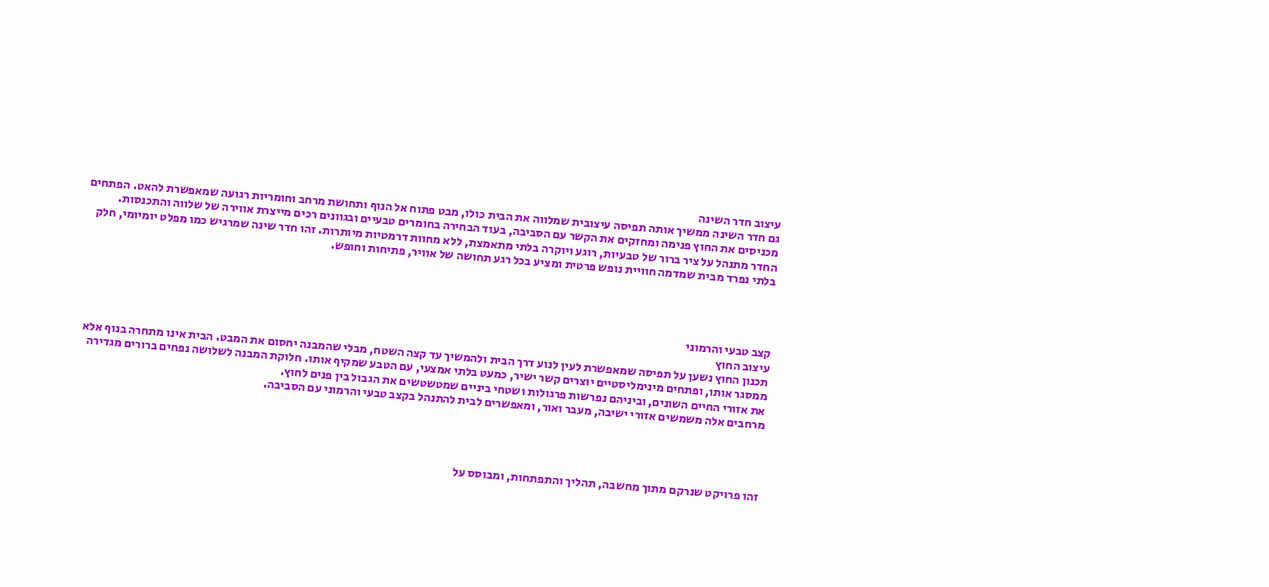עיצוב חדר השינה
גם חדר השינה ממשיך אותה תפיסה עיצובית שמלווה את הבית כולו, מבט פתוח אל הנוף ותחושת מרחב וחומריות רגועה שמאפשרת להאט. הפתחים מכניסים את החוץ פנימה ומחזקים את הקשר עם הסביבה, בעוד הבחירה בחומרים טבעיים ובגוונים רכים מייצרת אווירה של שלווה והתכנסות.
החדר מתנהל על ציר ברור של טבעיות, רוגע ויוקרה בלתי מתאמצת, ללא מחוות דרמטיות מיותרות. זהו חדר שינה שמרגיש כמו מפלט יומיומי, חלק בלתי נפרד מבית שמדמה חוויית נופש פרטית ומציע בכל רגע תחושה של אוויר, פתיחות וחופש.




קצב טבעי והרמוני
עיצוב החוץ
תכנון החוץ נשען על תפיסה שמאפשרת לעין לנוע דרך הבית ולהמשיך עד קצה השטח, מבלי שהמבנה יחסום את המבט. הבית אינו מתחרה בנוף אלא ממסגר אותו, ופתחים מינימליסטיים יוצרים קשר ישיר, כמעט בלתי אמצעי, עם הטבע שמקיף אותו. חלוקת המבנה לשלושה נפחים ברורים מגדירה את אזורי החיים השונים, וביניהם נפרשות פרגולות ושטחי ביניים שמטשטשים את הגבול בין פנים לחוץ.
מרחבים אלה משמשים אזורי ישיבה, מעבר ואור, ומאפשרים לבית להתנהל בקצב טבעי והרמוני עם הסביבה.




זהו פרויקט שנרקם מתוך מחשבה, תהליך והתפתחות, ומבוסס על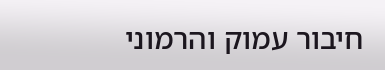חיבור עמוק והרמוני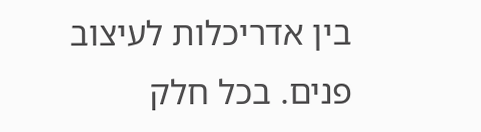בין אדריכלות לעיצוב פנים. בכל חלק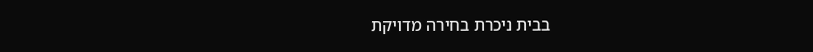בבית ניכרת בחירה מדויקת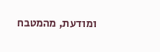ומודעת, מהמטבח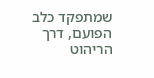שמתפקד כלב הפועם, דרך הריהוט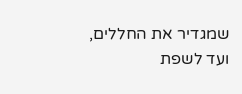שמגדיר את החללים, ועד לשפת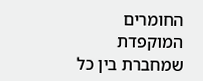החומרים המוקפדת שמחברת בין כל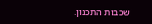שכבות התכנון.